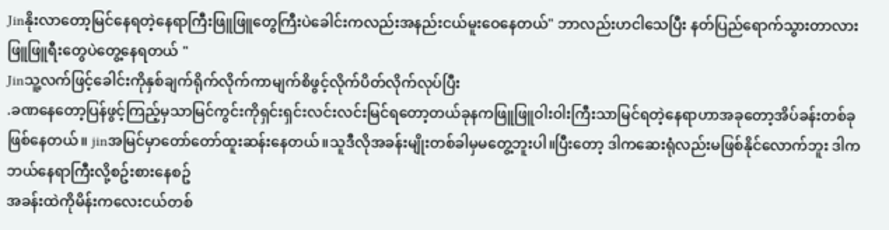Jinနိုးလာတော့မြင်နေရတဲ့နေရာကြီးဖြူဖြူတွေကြီးပဲခေါင်းကလည်းအနည်းငယ်မူးဝေနေတယ်" ဘာလည်းဟငါသေပြီး နတ်ပြည်ရောက်သွားတာလားဖြူဖြူရီးတွေပဲတွေ့နေရတယ် "
Jinသူ့လက်ဖြင့်ခေါင်းကိုနှစ်ချက်ရိုက်လိုက်ကာမျက်စိဖွင့်လိုက်ပိတ်လိုက်လုပ်ပြီး
.ခဏနေတော့ပြန်ဖွင့်ကြည့်မှသာမြင်ကွင်းကိုရှင်းရှင်းလင်းလင်းမြင်ရတော့တယ်ခုနကဖြူဖြူဝါးဝါးကြီးသာမြင်ရတဲ့နေရာဟာအခုတော့အိပ်ခန်းတစ်ခုဖြစ်နေတယ်။ jinအမြင်မှာတော်တော်ထူးဆန်းနေတယ်။သူဒီလိုအခန်းမျိုးတစ်ခါမှမတွေ့ဘူးပါ။ပြီးတော့ ဒါကဆေးရုံလည်းမဖြစ်နိုင်လောက်ဘူး ဒါကဘယ်နေရာကြီးလို့စဥ်းစားနေစဥ်
အခန်းထဲကိုမိန်းကလေးငယ်တစ်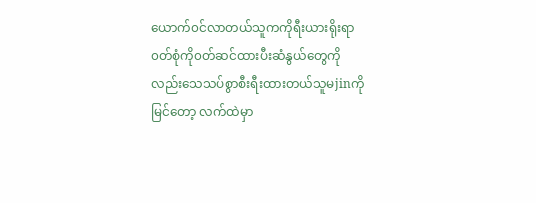ယောက်၀င်လာတယ်သူကကိုရီးယားရိုးရာ၀တ်စုံကို၀တ်ဆင်ထားပီးဆံနွယ်တွေကိုလည်းသေသပ်စွာစီးရီးထားတယ်သူမjinကိုမြင်တော့ လက်ထဲမှာ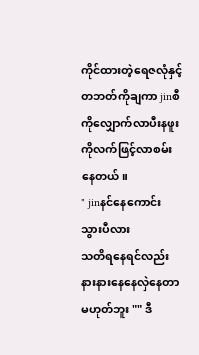ကိုင်ထားတဲ့ရေဇလုံနှင့်တဘတ်ကိုချကာ jinစီကိုလျှောက်လာပီးနဖူးကိုလက်ဖြင့်လာစမ်းနေတယ်။
" jinနင်နေကောင်းသွားပီလား
သတိရနေရင်လည်းနားနားနေနေလှဲနေတာမဟုတ်ဘူး "" ဒီ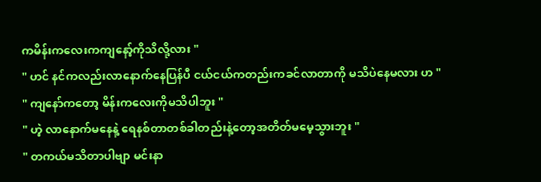ကမိန်းကလေးကကျနော့်ကိုသိလို့လား "
" ဟင် နင်ကလည်းလာနောက်နေပြန်ပီ ငယ်ငယ်ကတည်းကခင်လာတာကို မသိပဲနေမလား ဟ "
" ကျနော်ကတော့ မိန်းကလေးကိုမသိပါဘူး "
" ဟဲ့ လာနောက်မနေနဲ့ ရေနစ်တာတစ်ခါတည်းနဲ့တော့အတိတ်မမေ့သွားဘူး "
" တကယ်မသိတာပါဗျာ မင်းနာ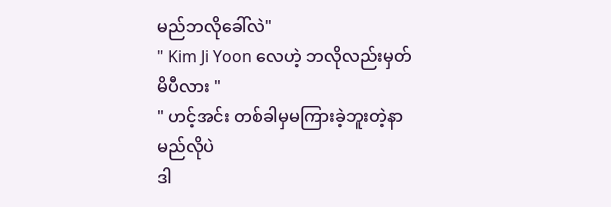မည်ဘလိုခေါ်လဲ"
" Kim Ji Yoon လေဟဲ့ ဘလိုလည်းမှတ်မိပီလား "
" ဟင့်အင်း တစ်ခါမှမကြားခဲ့ဘူးတဲ့နာမည်လိုပဲ
ဒါ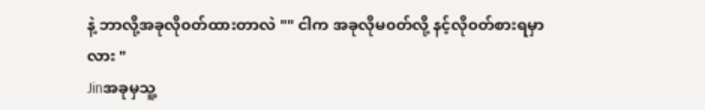နဲ့ ဘာလို့အခုလို၀တ်ထားတာလဲ "" ငါက အခုလိုမ၀တ်လို့ နင့်လို၀တ်စားရမှာလား "
Jinအခုမှသူ့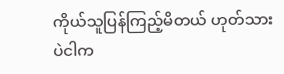ကိုယ်သူပြန်ကြည့်မိတယ် ဟုတ်သားပဲငါက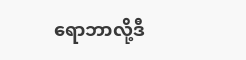ရောဘာလို့ဒီ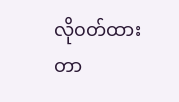လို၀တ်ထားတာ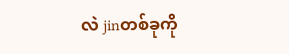လဲ jinတစ်ခုကို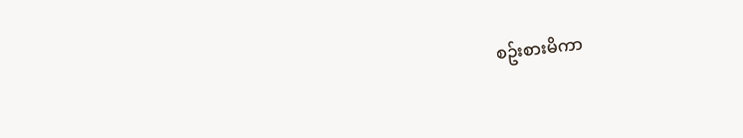စဥ်းစားမိကာ